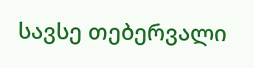სავსე თებერვალი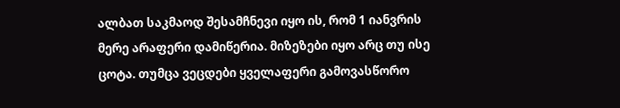ალბათ საკმაოდ შესამჩნევი იყო ის, რომ 1 იანვრის მერე არაფერი დამიწერია. მიზეზები იყო არც თუ ისე ცოტა. თუმცა ვეცდები ყველაფერი გამოვასწორო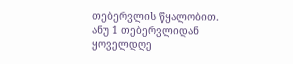თებერვლის წყალობით. ანუ 1 თებერვლიდან ყოველდღე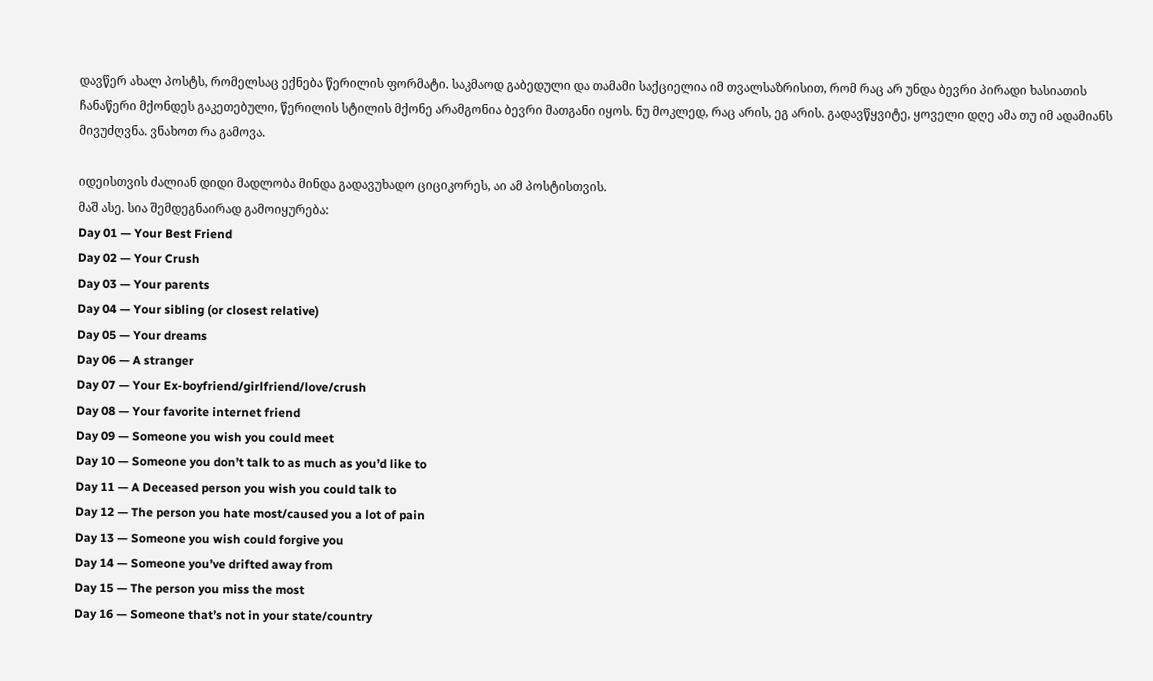დავწერ ახალ პოსტს, რომელსაც ექნება წერილის ფორმატი. საკმაოდ გაბედული და თამამი საქციელია იმ თვალსაზრისით, რომ რაც არ უნდა ბევრი პირადი ხასიათის ჩანაწერი მქონდეს გაკეთებული, წერილის სტილის მქონე არამგონია ბევრი მათგანი იყოს. ნუ მოკლედ, რაც არის, ეგ არის. გადავწყვიტე, ყოველი დღე ამა თუ იმ ადამიანს მივუძღვნა. ვნახოთ რა გამოვა.

იდეისთვის ძალიან დიდი მადლობა მინდა გადავუხადო ციციკორეს, აი ამ პოსტისთვის.
მაშ ასე. სია შემდეგნაირად გამოიყურება:
Day 01 — Your Best Friend
Day 02 — Your Crush
Day 03 — Your parents
Day 04 — Your sibling (or closest relative)
Day 05 — Your dreams
Day 06 — A stranger
Day 07 — Your Ex-boyfriend/girlfriend/love/crush
Day 08 — Your favorite internet friend
Day 09 — Someone you wish you could meet
Day 10 — Someone you don’t talk to as much as you’d like to
Day 11 — A Deceased person you wish you could talk to
Day 12 — The person you hate most/caused you a lot of pain
Day 13 — Someone you wish could forgive you
Day 14 — Someone you’ve drifted away from
Day 15 — The person you miss the most
Day 16 — Someone that’s not in your state/country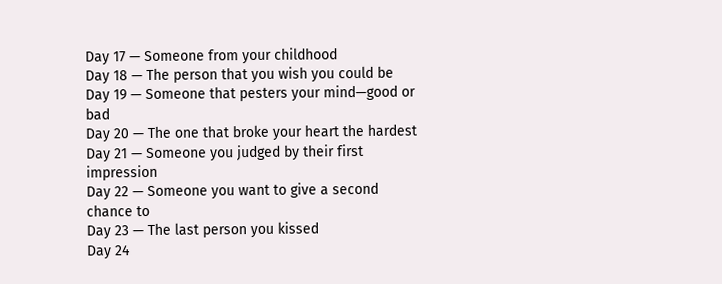Day 17 — Someone from your childhood
Day 18 — The person that you wish you could be
Day 19 — Someone that pesters your mind—good or bad
Day 20 — The one that broke your heart the hardest
Day 21 — Someone you judged by their first impression
Day 22 — Someone you want to give a second chance to
Day 23 — The last person you kissed
Day 24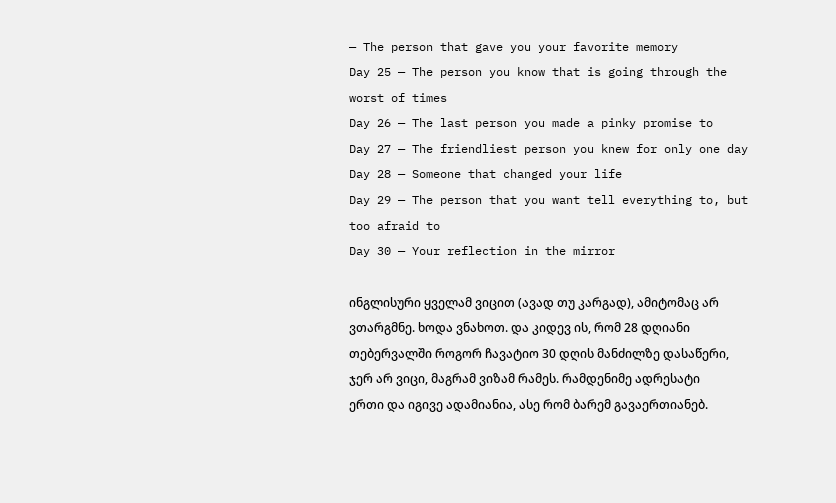— The person that gave you your favorite memory
Day 25 — The person you know that is going through the worst of times
Day 26 — The last person you made a pinky promise to
Day 27 — The friendliest person you knew for only one day
Day 28 — Someone that changed your life
Day 29 — The person that you want tell everything to, but too afraid to
Day 30 — Your reflection in the mirror

ინგლისური ყველამ ვიცით (ავად თუ კარგად), ამიტომაც არ ვთარგმნე. ხოდა ვნახოთ. და კიდევ ის, რომ 28 დღიანი თებერვალში როგორ ჩავატიო 30 დღის მანძილზე დასაწერი, ჯერ არ ვიცი, მაგრამ ვიზამ რამეს. რამდენიმე ადრესატი ერთი და იგივე ადამიანია, ასე რომ ბარემ გავაერთიანებ.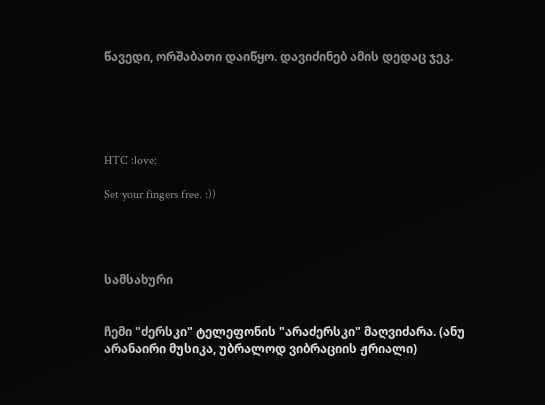წავედი, ორშაბათი დაიწყო. დავიძინებ ამის დედაც ჯეკ.





HTC :love:

Set your fingers free. :))




სამსახური


ჩემი "ძერსკი" ტელეფონის "არაძერსკი" მაღვიძარა. (ანუ არანაირი მუსიკა, უბრალოდ ვიბრაციის ჟრიალი)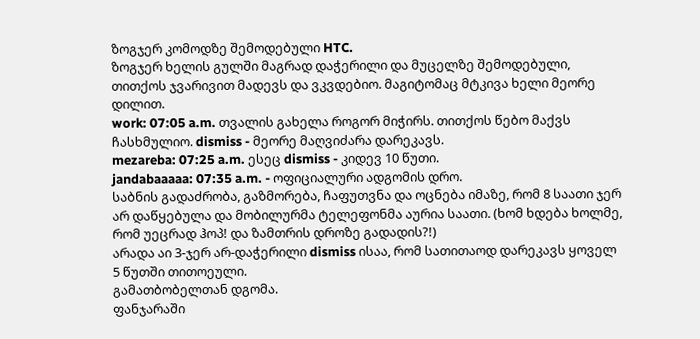ზოგჯერ კომოდზე შემოდებული HTC.
ზოგჯერ ხელის გულში მაგრად დაჭერილი და მუცელზე შემოდებული, თითქოს ჯვარივით მადევს და ვკვდებიო. მაგიტომაც მტკივა ხელი მეორე დილით.
work: 07:05 a.m. თვალის გახელა როგორ მიჭირს. თითქოს წებო მაქვს ჩასხმულიო. dismiss - მეორე მაღვიძარა დარეკავს.
mezareba: 07:25 a.m. ესეც dismiss - კიდევ 10 წუთი.
jandabaaaaa: 07:35 a.m. - ოფიციალური ადგომის დრო.
საბნის გადაძრობა, გაზმორება, ჩაფუთვნა და ოცნება იმაზე, რომ 8 საათი ჯერ არ დაწყებულა და მობილურმა ტელეფონმა აურია საათი. (ხომ ხდება ხოლმე, რომ უეცრად ჰოპ! და ზამთრის დროზე გადადის?!)
არადა აი 3-ჯერ არ-დაჭერილი dismiss ისაა, რომ სათითაოდ დარეკავს ყოველ 5 წუთში თითოეული.
გამათბობელთან დგომა.
ფანჯარაში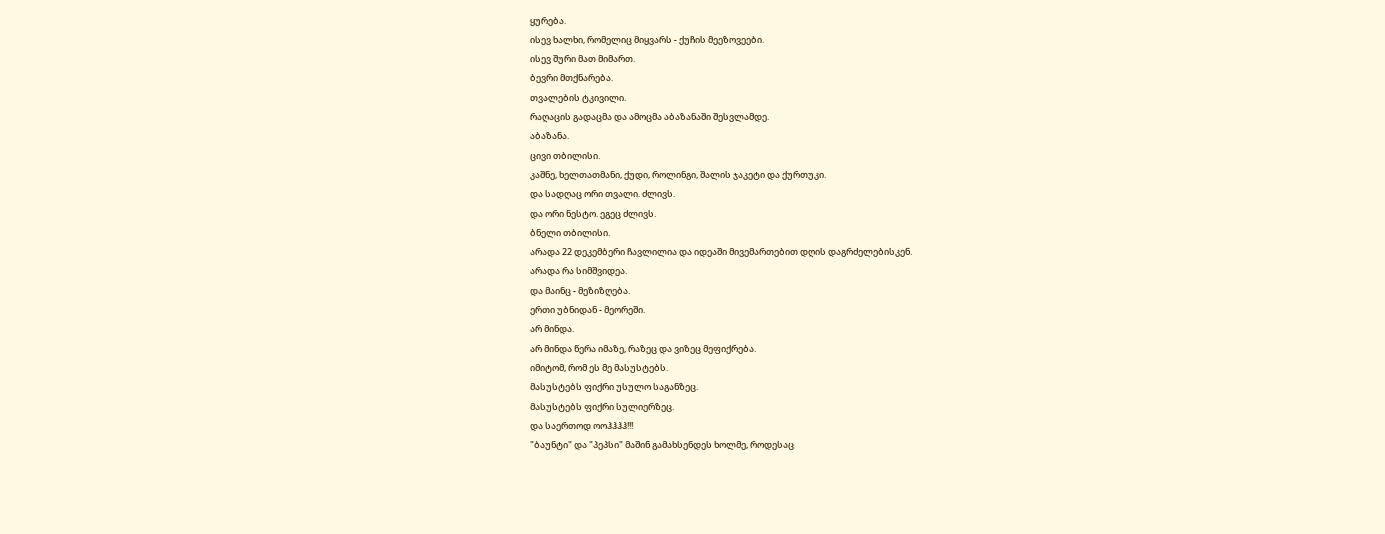ყურება.
ისევ ხალხი, რომელიც მიყვარს - ქუჩის მეეზოვეები.
ისევ შური მათ მიმართ.
ბევრი მთქნარება.
თვალების ტკივილი.
რაღაცის გადაცმა და ამოცმა აბაზანაში შესვლამდე.
აბაზანა.
ცივი თბილისი.
კაშნე, ხელთათმანი, ქუდი, როლინგი, შალის ჯაკეტი და ქურთუკი.
და სადღაც ორი თვალი. ძლივს.
და ორი ნესტო. ეგეც ძლივს.
ბნელი თბილისი.
არადა 22 დეკემბერი ჩავლილია და იდეაში მივემართებით დღის დაგრძელებისკენ.
არადა რა სიმშვიდეა.
და მაინც - მეზიზღება.
ერთი უბნიდან - მეორეში.
არ მინდა.
არ მინდა წერა იმაზე, რაზეც და ვიზეც მეფიქრება.
იმიტომ, რომ ეს მე მასუსტებს.
მასუსტებს ფიქრი უსულო საგანზეც.
მასუსტებს ფიქრი სულიერზეც.
და საერთოდ ოოჰჰჰჰ!!!
"ბაუნტი" და "პეპსი" მაშინ გამახსენდეს ხოლმე, როდესაც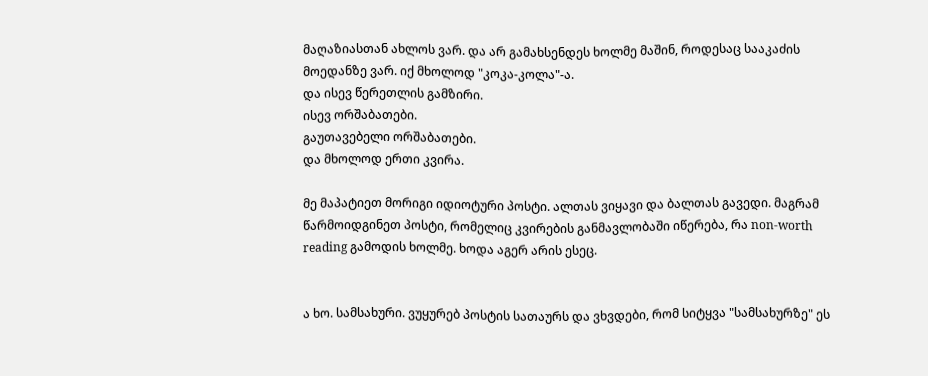მაღაზიასთან ახლოს ვარ. და არ გამახსენდეს ხოლმე მაშინ, როდესაც სააკაძის მოედანზე ვარ. იქ მხოლოდ "კოკა-კოლა"-ა.
და ისევ წერეთლის გამზირი.
ისევ ორშაბათები.
გაუთავებელი ორშაბათები.
და მხოლოდ ერთი კვირა.

მე მაპატიეთ მორიგი იდიოტური პოსტი. ალთას ვიყავი და ბალთას გავედი. მაგრამ წარმოიდგინეთ პოსტი, რომელიც კვირების განმავლობაში იწერება, რა non-worth reading გამოდის ხოლმე. ხოდა აგერ არის ესეც.


ა ხო. სამსახური. ვუყურებ პოსტის სათაურს და ვხვდები, რომ სიტყვა "სამსახურზე" ეს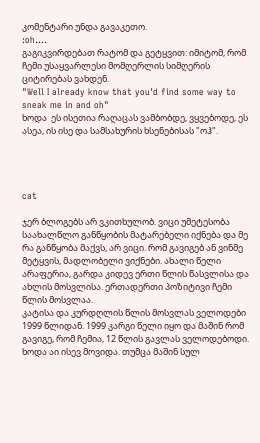კომენტარი უნდა გავაკეთო.
:oh....
გაგიკვირდებათ რატომ და გეტყვით: იმიტომ, რომ ჩემი უსაყვარლესი მომღერლის სიმღერის ციტირებას ვახდენ.
"Well I already know that you'd find some way to sneak me in and oh"
ხოდა  ეს ისეთია რაღაცას ვამბობდე, ვყვებოდე, ეს ასეა, ის ისე და სამსახურის ხსენებისას "ოჰ".




cat

ჯერ ბლოგებს არ ვკითხულობ. ვიცი უმეტესობა საახალწლო განწყობის მატარებელი იქნება და მე რა განწყობა მაქვს, არ ვიცი. რომ გავიგებ ან ვინმე მეტყვის, მადლობელი ვიქნები. ახალი წელი არაფერია, გარდა კიდევ ერთი წლის წასვლისა და ახლის მოსვლისა. ერთადერთი პოზიტივი ჩემი წლის მოსვლაა.
კატისა და კურდღლის წლის მოსვლას ველოდები 1999 წლიდან. 1999 კარგი წელი იყო და მაშინ რომ გავიგე, რომ ჩემია, 12 წლის გავლას ველოდებოდი. ხოდა აი ისევ მოვიდა. თუმცა მაშინ სულ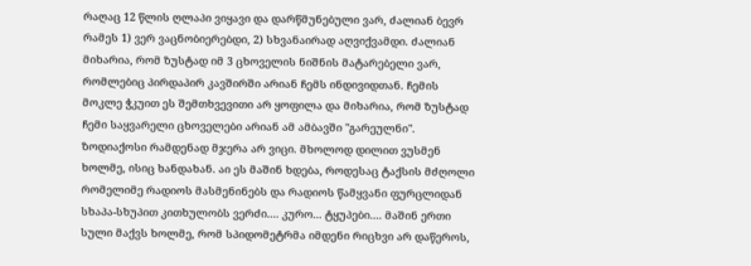რაღაც 12 წლის ღლაპი ვიყავი და დარწმუნებული ვარ, ძალიან ბევრ რამეს 1) ვერ ვაცნობიერებდი, 2) სხვანაირად აღვიქვამდი. ძალიან მიხარია, რომ ზუსტად იმ 3 ცხოველის ნიშნის მატარებელი ვარ, რომლებიც პირდაპირ კავშირში არიან ჩემს ინდივიდთან. ჩემის მოკლე ჭკუით ეს შემთხვევითი არ ყოფილა და მიხარია, რომ ზუსტად ჩემი საყვარელი ცხოველები არიან ამ ამბავში "გარეულნი". ზოდიაქოსი რამდენად მჯერა არ ვიცი. მხოლოდ დილით ვუსმენ ხოლმე, ისიც ხანდახან. აი ეს მაშინ ხდება, როდესაც ტაქსის მძღოლი რომელიმე რადიოს მასმენინებს და რადიოს წამყვანი ფურცლიდან სხაპა-სხუპით კითხულობს ვერძი.... კურო... ტყუპები.... მაშინ ერთი სული მაქვს ხოლმე, რომ სპიდომეტრმა იმდენი რიცხვი არ დაწეროს,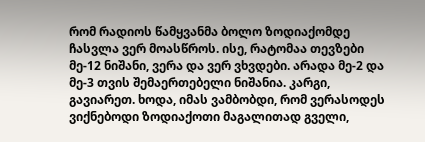რომ რადიოს წამყვანმა ბოლო ზოდიაქომდე ჩასვლა ვერ მოასწროს. ისე, რატომაა თევზები მე-12 ნიშანი, ვერა და ვერ ვხვდები. არადა მე-2 და მე-3 თვის შემაერთებელი ნიშანია. კარგი, გავიარეთ. ხოდა, იმას ვამბობდი, რომ ვერასოდეს ვიქნებოდი ზოდიაქოთი მაგალითად გველი,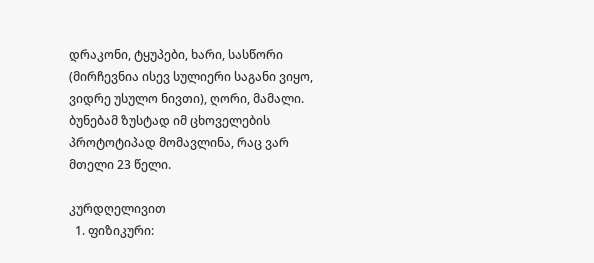დრაკონი, ტყუპები, ხარი, სასწორი (მირჩევნია ისევ სულიერი საგანი ვიყო, ვიდრე უსულო ნივთი), ღორი, მამალი. ბუნებამ ზუსტად იმ ცხოველების პროტოტიპად მომავლინა, რაც ვარ მთელი 23 წელი.

კურდღელივით
  1. ფიზიკური: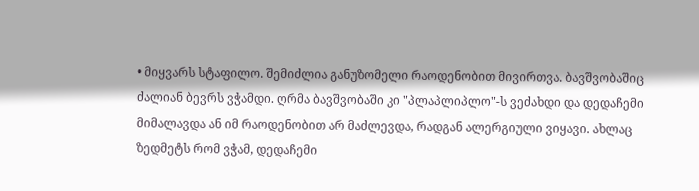• მიყვარს სტაფილო. შემიძლია განუზომელი რაოდენობით მივირთვა. ბავშვობაშიც ძალიან ბევრს ვჭამდი. ღრმა ბავშვობაში კი "პლაპლიპლო"-ს ვეძახდი და დედაჩემი მიმალავდა ან იმ რაოდენობით არ მაძლევდა, რადგან ალერგიული ვიყავი. ახლაც ზედმეტს რომ ვჭამ, დედაჩემი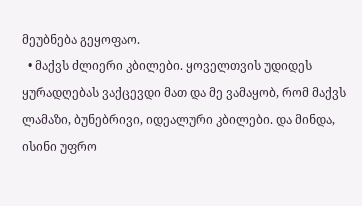მეუბნება გეყოფაო.
  • მაქვს ძლიერი კბილები. ყოველთვის უდიდეს ყურადღებას ვაქცევდი მათ და მე ვამაყობ, რომ მაქვს ლამაზი, ბუნებრივი, იდეალური კბილები. და მინდა, ისინი უფრო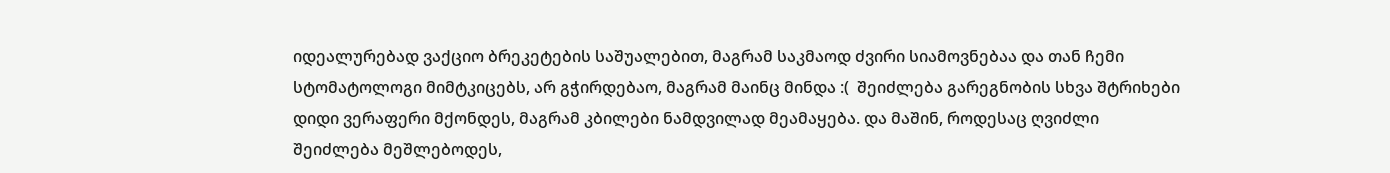იდეალურებად ვაქციო ბრეკეტების საშუალებით, მაგრამ საკმაოდ ძვირი სიამოვნებაა და თან ჩემი სტომატოლოგი მიმტკიცებს, არ გჭირდებაო, მაგრამ მაინც მინდა :(  შეიძლება გარეგნობის სხვა შტრიხები დიდი ვერაფერი მქონდეს, მაგრამ კბილები ნამდვილად მეამაყება. და მაშინ, როდესაც ღვიძლი შეიძლება მეშლებოდეს,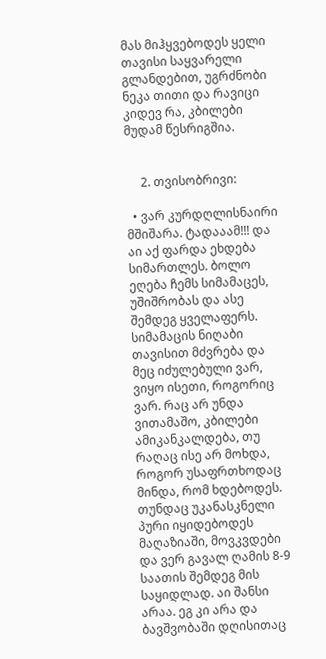მას მიჰყვებოდეს ყელი თავისი საყვარელი გლანდებით, უგრძნობი ნეკა თითი და რავიცი კიდევ რა, კბილები მუდამ წესრიგშია.


     2. თვისობრივი:

  • ვარ კურდღლისნაირი მშიშარა. ტადააამ!!! და აი აქ ფარდა ეხდება სიმართლეს. ბოლო ეღება ჩემს სიმამაცეს, უშიშრობას და ასე შემდეგ ყველაფერს. სიმამაცის ნიღაბი თავისით მძვრება და მეც იძულებული ვარ, ვიყო ისეთი, როგორიც ვარ. რაც არ უნდა ვითამაშო, კბილები ამიკანკალდება, თუ რაღაც ისე არ მოხდა, როგორ უსაფრთხოდაც მინდა, რომ ხდებოდეს. თუნდაც უკანასკნელი პური იყიდებოდეს მაღაზიაში, მოვკვდები და ვერ გავალ ღამის 8-9 საათის შემდეგ მის საყიდლად. აი შანსი არაა. ეგ კი არა და ბავშვობაში დღისითაც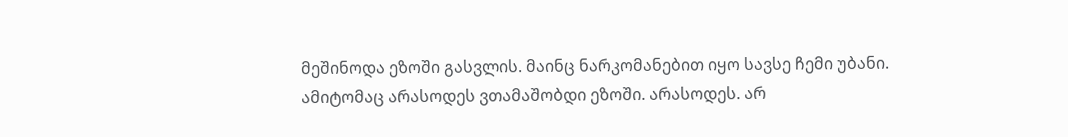მეშინოდა ეზოში გასვლის. მაინც ნარკომანებით იყო სავსე ჩემი უბანი. ამიტომაც არასოდეს ვთამაშობდი ეზოში. არასოდეს. არ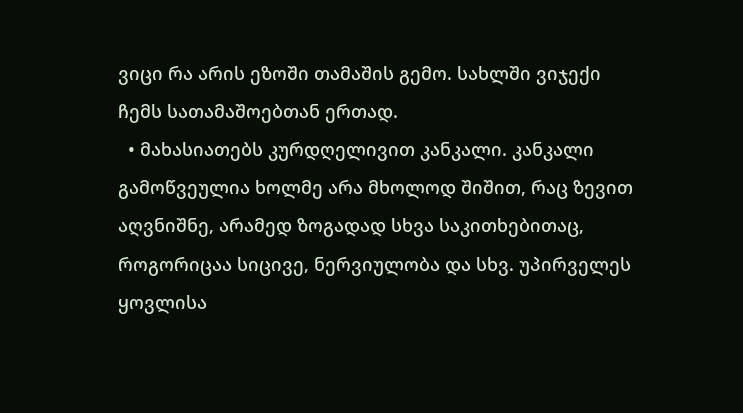ვიცი რა არის ეზოში თამაშის გემო. სახლში ვიჯექი ჩემს სათამაშოებთან ერთად.
  • მახასიათებს კურდღელივით კანკალი. კანკალი გამოწვეულია ხოლმე არა მხოლოდ შიშით, რაც ზევით აღვნიშნე, არამედ ზოგადად სხვა საკითხებითაც, როგორიცაა სიცივე, ნერვიულობა და სხვ. უპირველეს ყოვლისა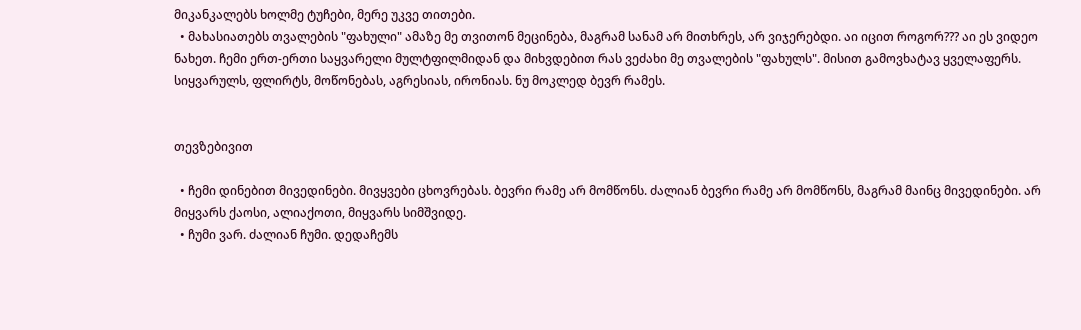მიკანკალებს ხოლმე ტუჩები, მერე უკვე თითები.
  • მახასიათებს თვალების "ფახული" ამაზე მე თვითონ მეცინება, მაგრამ სანამ არ მითხრეს, არ ვიჯერებდი. აი იცით როგორ??? აი ეს ვიდეო ნახეთ. ჩემი ერთ-ერთი საყვარელი მულტფილმიდან და მიხვდებით რას ვეძახი მე თვალების "ფახულს". მისით გამოვხატავ ყველაფერს. სიყვარულს, ფლირტს, მოწონებას, აგრესიას, ირონიას. ნუ მოკლედ ბევრ რამეს.


თევზებივით

  • ჩემი დინებით მივედინები. მივყვები ცხოვრებას. ბევრი რამე არ მომწონს. ძალიან ბევრი რამე არ მომწონს, მაგრამ მაინც მივედინები. არ მიყვარს ქაოსი, ალიაქოთი, მიყვარს სიმშვიდე.
  • ჩუმი ვარ. ძალიან ჩუმი. დედაჩემს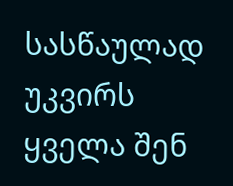სასწაულად უკვირს ყველა შენ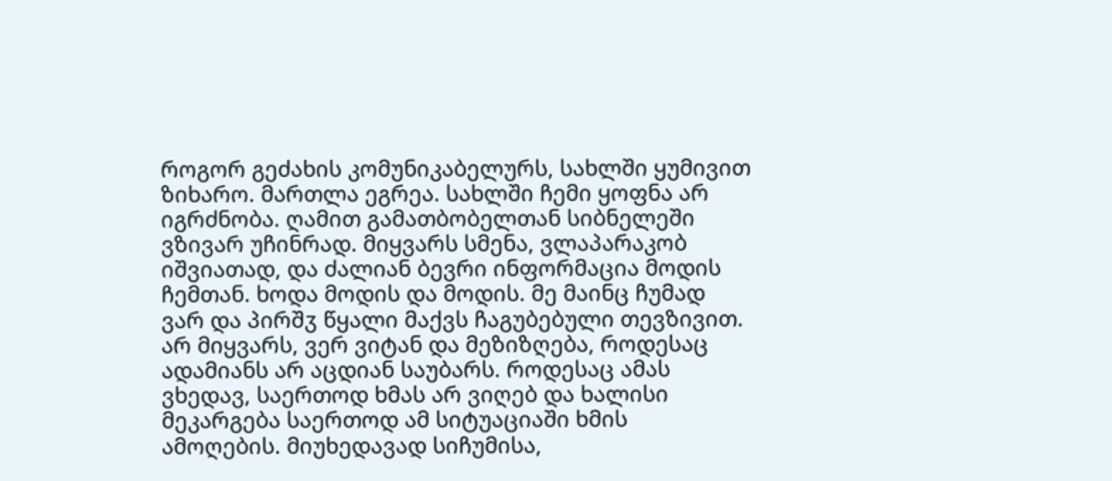როგორ გეძახის კომუნიკაბელურს, სახლში ყუმივით ზიხარო. მართლა ეგრეა. სახლში ჩემი ყოფნა არ იგრძნობა. ღამით გამათბობელთან სიბნელეში ვზივარ უჩინრად. მიყვარს სმენა, ვლაპარაკობ იშვიათად, და ძალიან ბევრი ინფორმაცია მოდის ჩემთან. ხოდა მოდის და მოდის. მე მაინც ჩუმად ვარ და პირშჳ წყალი მაქვს ჩაგუბებული თევზივით. არ მიყვარს, ვერ ვიტან და მეზიზღება, როდესაც ადამიანს არ აცდიან საუბარს. როდესაც ამას ვხედავ, საერთოდ ხმას არ ვიღებ და ხალისი მეკარგება საერთოდ ამ სიტუაციაში ხმის ამოღების. მიუხედავად სიჩუმისა,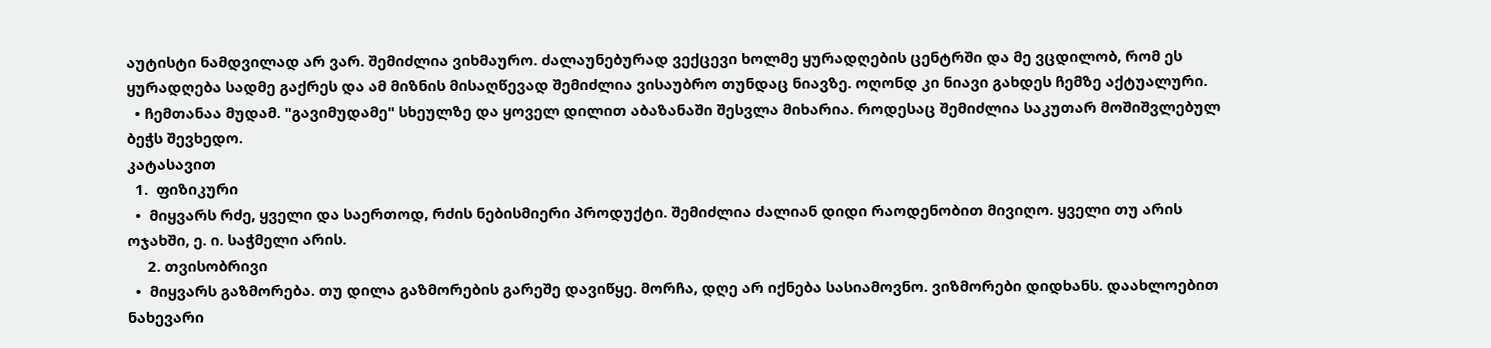აუტისტი ნამდვილად არ ვარ. შემიძლია ვიხმაურო. ძალაუნებურად ვექცევი ხოლმე ყურადღების ცენტრში და მე ვცდილობ, რომ ეს ყურადღება სადმე გაქრეს და ამ მიზნის მისაღწევად შემიძლია ვისაუბრო თუნდაც ნიავზე. ოღონდ კი ნიავი გახდეს ჩემზე აქტუალური.
  • ჩემთანაა მუდამ. "გავიმუდამე" სხეულზე და ყოველ დილით აბაზანაში შესვლა მიხარია. როდესაც შემიძლია საკუთარ მოშიშვლებულ ბეჭს შევხედო.
კატასავით
  1.  ფიზიკური
  •  მიყვარს რძე, ყველი და საერთოდ, რძის ნებისმიერი პროდუქტი. შემიძლია ძალიან დიდი რაოდენობით მივიღო. ყველი თუ არის ოჯახში, ე. ი. საჭმელი არის.
     2. თვისობრივი
  •  მიყვარს გაზმორება. თუ დილა გაზმორების გარეშე დავიწყე. მორჩა, დღე არ იქნება სასიამოვნო. ვიზმორები დიდხანს. დაახლოებით ნახევარი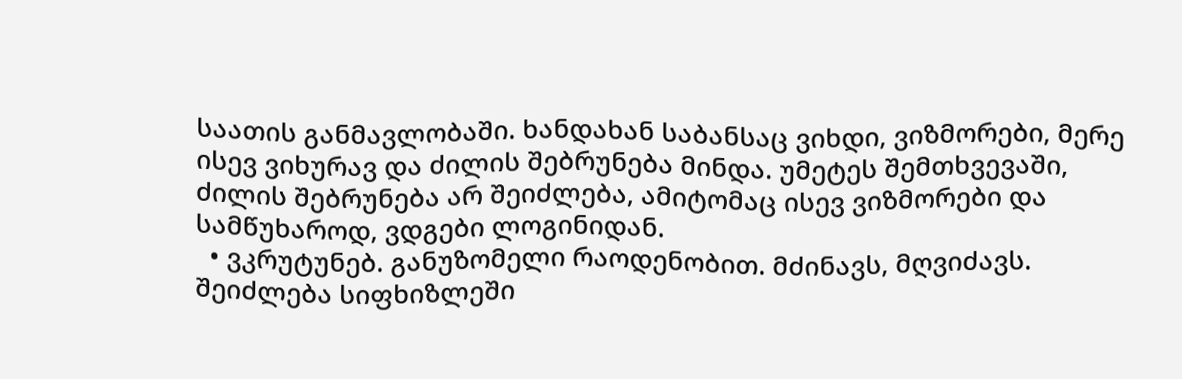საათის განმავლობაში. ხანდახან საბანსაც ვიხდი, ვიზმორები, მერე ისევ ვიხურავ და ძილის შებრუნება მინდა. უმეტეს შემთხვევაში, ძილის შებრუნება არ შეიძლება, ამიტომაც ისევ ვიზმორები და სამწუხაროდ, ვდგები ლოგინიდან.
  • ვკრუტუნებ. განუზომელი რაოდენობით. მძინავს, მღვიძავს. შეიძლება სიფხიზლეში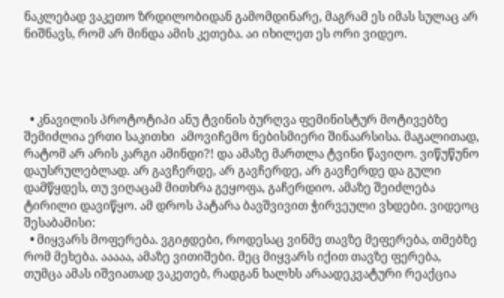ნაკლებად ვაკეთო ზრდილობიდან გამომდინარე, მაგრამ ეს იმას სულაც არ ნიშნავს, რომ არ მინდა ამის კეთება. აი იხილეთ ეს ორი ვიდეო.




  • კნავილის პროტოტიპი ანუ ტვინის ბურღვა ფემინისტურ მოტივებზე შემიძლია ერთი საკითხი  ამოვიჩემო ნებისმიერი შინაარსისა. მაგალითად, რატომ არ არის კარგი ამინდი?! და ამაზე მართლა ტვინი წავიღო. ვიწუწუნო დაუსრულებლად. არ გავჩერდე, არ გავჩერდე, არ გავჩერდე და გული დამწყდეს, თუ ვიღაცამ მითხრა გეყოფა, გაჩერდიო. ამაზე შეიძლება ტირილი დავიწყო. ამ დროს პატარა ბავშვივით ჭირვეული ვხდები. ვიდეოც შესაბამისი:
  • მიყვარს მოფერება. ვგიჟდები, როდესაც ვინმე თავზე მეფერება, თმებზე რომ მეხება. ააააა, ამაზე ვითიშები. მეც მიყვარს იქით თავზე ფერება, თუმცა ამას იშვიათად ვაკეთებ, რადგან ხალხს არაადეკვატური რეაქცია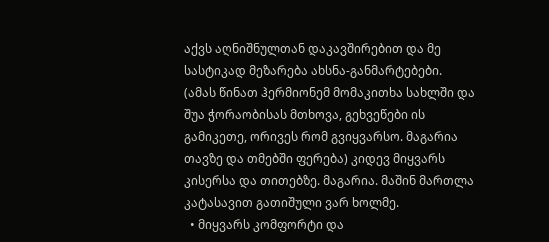აქვს აღნიშნულთან დაკავშირებით და მე სასტიკად მეზარება ახსნა-განმარტებები. (ამას წინათ ჰერმიონემ მომაკითხა სახლში და შუა ჭორაობისას მთხოვა, გეხვეწები ის გამიკეთე, ორივეს რომ გვიყვარსო. მაგარია თავზე და თმებში ფერება) კიდევ მიყვარს კისერსა და თითებზე. მაგარია. მაშინ მართლა კატასავით გათიშული ვარ ხოლმე.
  • მიყვარს კომფორტი და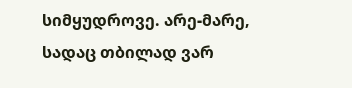სიმყუდროვე. არე-მარე, სადაც თბილად ვარ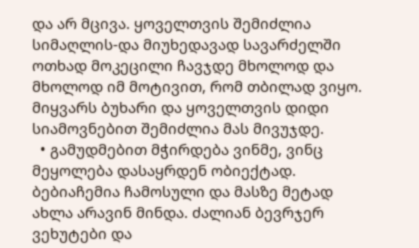და არ მცივა. ყოველთვის შემიძლია სიმაღლის-და მიუხედავად სავარძელში ოთხად მოკეცილი ჩავჯდე მხოლოდ და მხოლოდ იმ მოტივით, რომ თბილად ვიყო. მიყვარს ბუხარი და ყოველთვის დიდი სიამოვნებით შემიძლია მას მივუჯდე.
  • გამუდმებით მჭირდება ვინმე, ვინც მეყოლება დასაყრდენ ობიექტად. ბებიაჩემია ჩამოსული და მასზე მეტად ახლა არავინ მინდა. ძალიან ბევრჯერ ვეხუტები და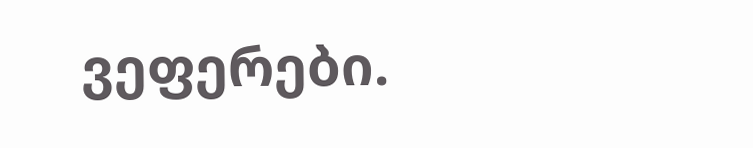ვეფერები.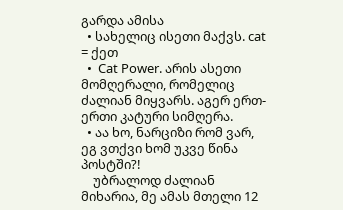გარდა ამისა
  • სახელიც ისეთი მაქვს. cat = ქეთ
  •  Cat Power. არის ასეთი მომღერალი, რომელიც ძალიან მიყვარს. აგერ ერთ-ერთი კატური სიმღერა.
  • აა ხო, ნარციზი რომ ვარ, ეგ ვთქვი ხომ უკვე წინა პოსტში?!
    უბრალოდ ძალიან მიხარია, მე ამას მთელი 12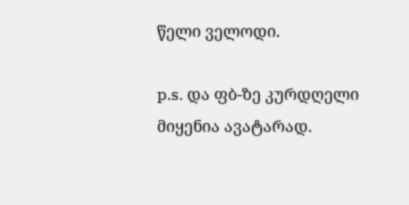წელი ველოდი.

p.s. და ფბ-ზე კურდღელი მიყენია ავატარად.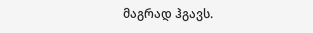მაგრად ჰგავს.